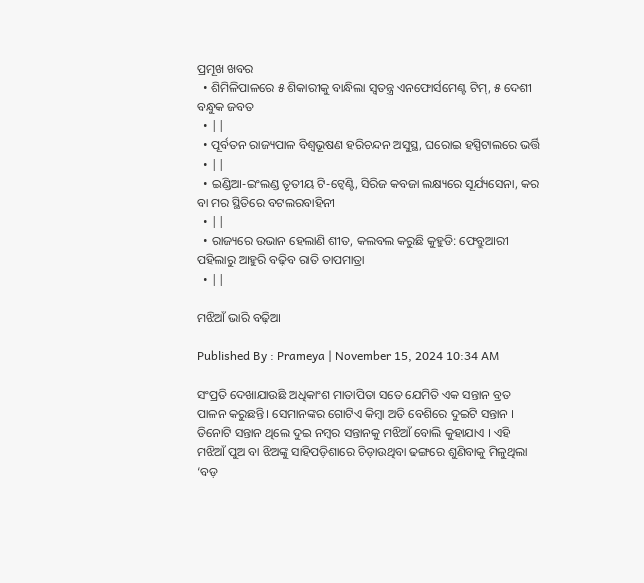ପ୍ରମୂଖ ଖବର
  • ଶିମିଳିପାଳରେ ୫ ଶିକାରୀକୁ ବାନ୍ଧିଲା ସ୍ବତନ୍ତ୍ର ଏନଫୋର୍ସମେଣ୍ଟ ଟିମ୍, ୫ ଦେଶୀ ବନ୍ଧୁକ ଜବତ
  • ||
  • ପୂର୍ବତନ ରାଜ୍ୟପାଳ ବିଶ୍ୱଭୂଷଣ ହରିଚନ୍ଦନ ଅସୁସ୍ଥ, ଘରୋଇ ହସ୍ପିଟାଲରେ ଭର୍ତ୍ତି
  • ||
  • ଇଣ୍ଡିଆ-ଇଂଲଣ୍ଡ ତୃତୀୟ ଟି-ଟ୍ବେଣ୍ଟି, ସିରିଜ କବଜା ଲକ୍ଷ୍ୟରେ ସୂର୍ଯ୍ୟସେନା, କର ବା ମର ସ୍ଥିତିରେ ବଟଲରବାହିନୀ
  • ||
  • ରାଜ୍ୟରେ ଉଭାନ ହେଲାଣି ଶୀତ, କଲବଲ କରୁଛି କୁହୁଡି: ଫେବ୍ରୁଆରୀ ପହିଲାରୁ ଆହୁରି ବଢ଼ିବ ରାତି ତାପମାତ୍ରା
  • ||

ମଝିଆଁ ଭାରି ବଢ଼ିଆ

Published By : Prameya | November 15, 2024 10:34 AM

ସଂପ୍ରତି ଦେଖାଯାଉଛି ଅଧିକାଂଶ ମାତାପିତା ସତେ ଯେମିତି ଏକ ସନ୍ତାନ ବ୍ରତ ପାଳନ କରୁଛନ୍ତି। ସେମାନଙ୍କର ଗୋଟିଏ କିମ୍ବା ଅତି ବେଶିରେ ଦୁଇଟି ସନ୍ତାନ । ତିନୋଟି ସନ୍ତାନ ଥିଲେ ଦୁଇ ନମ୍ବର ସନ୍ତାନକୁ ମଝିଆଁ ବୋଲି କୁହାଯାଏ । ଏହି ମଝିଆଁ ପୁଅ ବା ଝିଅଙ୍କୁ ସାହିପଡ଼ିଶାରେ ଚିଡ଼ାଉଥିବା ଢଙ୍ଗରେ ଶୁଣିବାକୁ ମିଳୁଥିଲା ‘ବଡ଼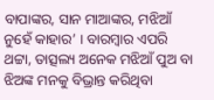ବାପାଙ୍କର, ସାନ ମାଆଙ୍କର, ମଝିଆଁ ନୁହେଁ କାହାର’ । ବାରମ୍ବାର ଏପରି ଥଟ୍ଟା, ତାତ୍ସଲ୍ୟ ଅନେକ ମଝିଆଁ ପୁଅ ବା ଝିଅଙ୍କ ମନକୁ ବିଭ୍ରାନ୍ତ କରିଥିବା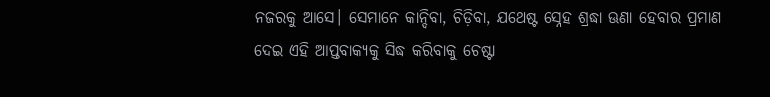ନଜରକୁ ଆସେ। ସେମାନେ କାନ୍ଦିବା, ଚିଡ଼ିବା, ଯଥେଷ୍ଟ ସ୍ନେହ ଶ୍ରଦ୍ଧା ଊଣା ହେବାର ପ୍ରମାଣ ଦେଇ ଏହି ଆପ୍ତବାକ୍ୟକୁ ସିଦ୍ଧ କରିବାକୁ ଚେଷ୍ଟା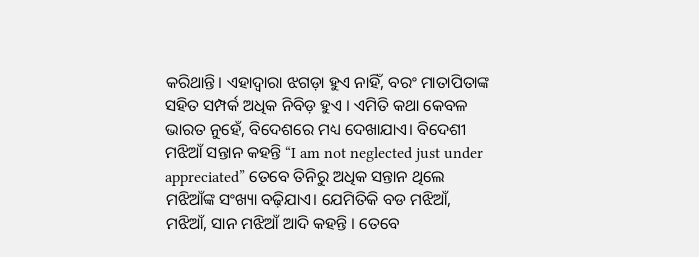କରିଥାନ୍ତି। ଏହାଦ୍ୱାରା ଝଗଡ଼ା ହୁଏ ନାହିଁ, ବରଂ ମାତାପିତାଙ୍କ ସହିତ ସମ୍ପର୍କ ଅଧିକ ନିବିଡ଼ ହୁଏ । ଏମିତି କଥା କେବଳ ଭାରତ ନୁହେଁ, ବିଦେଶରେ ମଧ୍ୟ ଦେଖାଯାଏ। ବିଦେଶୀ ମଝିଆଁ ସନ୍ତାନ କହନ୍ତି “I am not neglected just under appreciated” ତେବେ ତିନିରୁ ଅଧିକ ସନ୍ତାନ ଥିଲେ ମଝିଆଁଙ୍କ ସଂଖ୍ୟା ବଢ଼ିଯାଏ। ଯେମିତିକି ବଡ ମଝିଆଁ, ମଝିଆଁ, ସାନ ମଝିଆଁ ଆଦି କହନ୍ତି । ତେବେ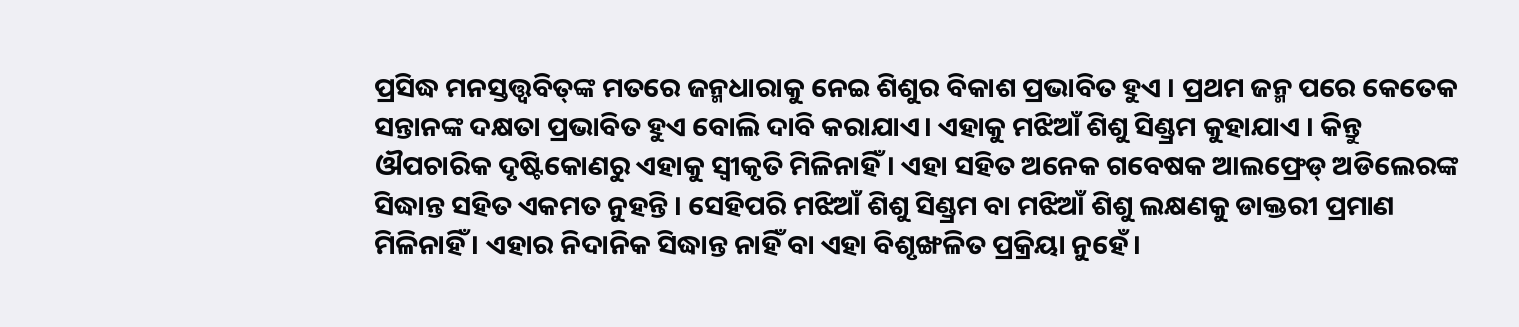ପ୍ରସିଦ୍ଧ ମନସ୍ତତ୍ତ୍ୱବିତ୍‌ଙ୍କ ମତରେ ଜନ୍ମଧାରାକୁ ନେଇ ଶିଶୁର ବିକାଶ ପ୍ରଭାବିତ ହୁଏ । ପ୍ରଥମ ଜନ୍ମ ପରେ କେତେକ ସନ୍ତାନଙ୍କ ଦକ୍ଷତା ପ୍ରଭାବିତ ହୁଏ ବୋଲି ଦାବି କରାଯାଏ। ଏହାକୁ ମଝିଆଁ ଶିଶୁ ସିଣ୍ଡ୍ରମ କୁହାଯାଏ । କିନ୍ତୁ ଔପଚାରିକ ଦୃଷ୍ଟିକୋଣରୁ ଏହାକୁ ସ୍ୱୀକୃତି ମିଳିନାହିଁ। ଏହା ସହିତ ଅନେକ ଗବେଷକ ଆଲଫ୍ରେଡ୍‌ ଅଡିଲେରଙ୍କ ସିଦ୍ଧାନ୍ତ ସହିତ ଏକମତ ନୁହନ୍ତି । ସେହିପରି ମଝିଆଁ ଶିଶୁ ସିଣ୍ଡ୍ରମ ବା ମଝିଆଁ ଶିଶୁ ଲକ୍ଷଣକୁ ଡାକ୍ତରୀ ପ୍ରମାଣ ମିଳିନାହିଁ । ଏହାର ନିଦାନିକ ସିଦ୍ଧାନ୍ତ ନାହିଁ ବା ଏହା ବିଶୃଙ୍ଖଳିତ ପ୍ରକ୍ରିୟା ନୁହେଁ।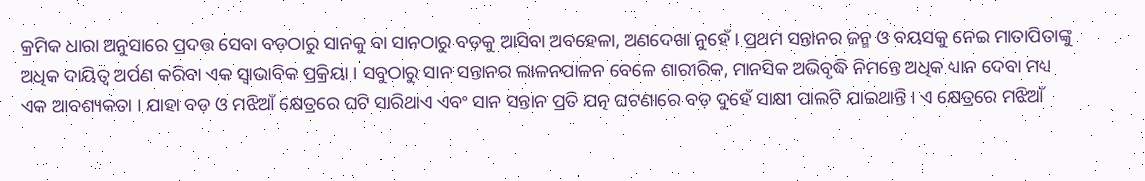କ୍ରମିକ ଧାରା ଅନୁସାରେ ପ୍ରଦତ୍ତ ସେବା ବଡ଼ଠାରୁ ସାନକୁ ବା ସାନଠାରୁ ବଡ଼କୁ ଆସିବା ଅବହେଳା, ଅଣଦେଖା ନୁହେଁ । ପ୍ରଥମ ସନ୍ତାନର ଜନ୍ମ ଓ ବୟସକୁ ନେଇ ମାତାପିତାଙ୍କୁ ଅଧିକ ଦାୟିତ୍ୱ ଅର୍ପଣ କରିବା ଏକ ସ୍ୱାଭାବିକ ପ୍ରକ୍ରିୟା । ସବୁଠାରୁ ସାନ ସନ୍ତାନର ଲାଳନପାଳନ ବେଳେ ଶାରୀରିକ, ମାନସିକ ଅଭିବୃଦ୍ଧି ନିମନ୍ତେ ଅଧିକ ଧ୍ୟାନ ଦେବା ମଧ୍ୟ ଏକ ଆବଶ୍ୟକତା । ଯାହା ବଡ଼ ଓ ମଝିଆଁ କ୍ଷେତ୍ରରେ ଘଟି ସାରିଥାଏ ଏବଂ ସାନ ସନ୍ତାନ ପ୍ରତି ଯତ୍ନ ଘଟଣାରେ ବଡ଼ ଦୁହେଁ ସାକ୍ଷୀ ପାଲଟି ଯାଇଥାନ୍ତି । ଏ କ୍ଷେତ୍ରରେ ମଝିଆଁ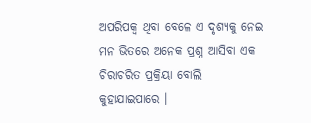ଅପରିପକ୍ୱ ଥିବା ବେଳେ ଏ ଦୃଶ୍ୟକୁ ନେଇ ମନ ଭିତରେ ଅନେକ ପ୍ରଶ୍ନ ଆସିବା ଏକ ଚିରାଚରିତ ପ୍ରକ୍ରିୟା ବୋଲି କୁହାଯାଇପାରେ ।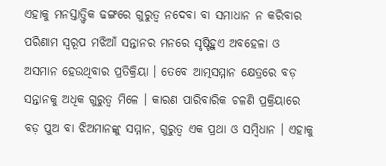ଏହାକୁ ମନସ୍ତାତ୍ତ୍ୱିକ ଢଙ୍ଗରେ ଗୁରୁତ୍ୱ ନଦେବା ବା ସମାଧାନ ନ କରିବାର ପରିଣାମ ସ୍ୱରୂପ ମଝିଆଁ ସନ୍ତାନର ମନରେ ସୃଷ୍ଟିହୁଏ ଅବହେଳା ଓ ଅସମାନ ହେଉଥିବାର ପ୍ରତିକ୍ରିୟା । ତେବେ ଆତ୍ମସମ୍ମାନ କ୍ଷେତ୍ରରେ ବଡ଼ ସନ୍ତାନକୁ ଅଧିକ ଗୁରୁତ୍ୱ ମିଳେ । କାରଣ ପାରିବାରିକ ଚଳଣି ପ୍ରକ୍ରିୟାରେ ବଡ଼ ପୁଅ ବା ଝିଅମାନଙ୍କୁ ସମ୍ମାନ, ଗୁରୁତ୍ୱ ଏକ ପ୍ରଥା ଓ ସମ୍ବିଧାନ । ଏହାକୁ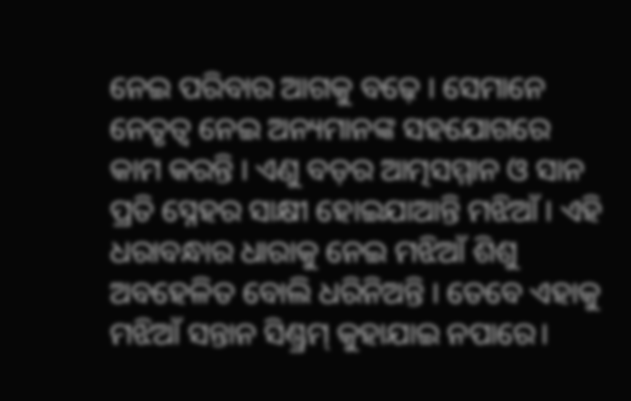ନେଇ ପରିବାର ଆଗକୁ ବଢ଼େ । ସେମାନେ ନେତୃତ୍ୱ ନେଇ ଅନ୍ୟମାନଙ୍କ ସହଯୋଗରେ କାମ କରନ୍ତି । ଏଣୁ ବଡ଼ର ଆତ୍ମସମ୍ମାନ ଓ ସାନ ପ୍ରତି ସ୍ନେହର ସାକ୍ଷୀ ହୋଇଯାଆନ୍ତି ମଝିଆଁ । ଏହି ଧରାବନ୍ଧାର ଧାରାକୁ ନେଇ ମଝିଆଁ ଶିଶୁ ଅବହେଳିତ ବୋଲି ଧରିନିଅନ୍ତି । ତେବେ ଏହାକୁ ମଝିଆଁ ସନ୍ତାନ ସିଣ୍ଡ୍ରମ୍‌ କୁହାଯାଇ ନପାରେ।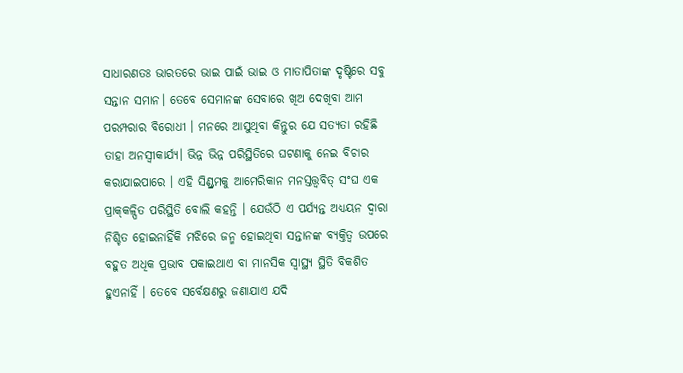ସାଧାରଣତଃ ଭାରତରେ ଭାଇ ପାଇଁ ଭାଇ ଓ ମାତାପିତାଙ୍କ ଦୃଷ୍ଟିରେ ସବୁ ସନ୍ତାନ ସମାନ। ତେବେ ସେମାନଙ୍କ ସେବାରେ ଖିଅ ଦେଖିବା ଆମ ପରମ୍ପରାର ବିରୋଧୀ । ମନରେ ଆସୁଥିବା କିନ୍ତୁର ଯେ ସତ୍ୟତା ରହିଛି ତାହା ଅନସ୍ୱୀକାର୍ଯ୍ୟ। ଭିନ୍ନ ଭିନ୍ନ ପରିସ୍ଥିତିରେ ଘଟଣାକୁ ନେଇ ବିଚାର କରାଯାଇପାରେ । ଏହି ସିଣ୍ଡ୍ରମକୁ ଆମେରିକାନ ମନସ୍ତତ୍ତ୍ୱବିତ୍‌ ସଂଘ ଏକ ପ୍ରାକ୍‌କଳ୍ପିତ ପରିସ୍ଥିତି ବୋଲି କହନ୍ତି । ଯେଉଁଠି ଏ ପର୍ଯ୍ୟନ୍ତ ଅଧ୍ୟୟନ ଦ୍ୱାରା ନିଶ୍ଚିତ ହୋଇନାହିଁକି ମଝିରେ ଜନ୍ମ ହୋଇଥିବା ସନ୍ତାନଙ୍କ ବ୍ୟକ୍ତିତ୍ୱ ଉପରେ ବହୁତ ଅଧିକ ପ୍ରଭାବ ପକାଇଥାଏ ବା ମାନସିକ ସ୍ୱାସ୍ଥ୍ୟ ସ୍ଥିତି ବିକଶିତ ହୁଏନାହିଁ । ତେବେ ସର୍ବେକ୍ଷଣରୁ ଜଣାଯାଏ ଯଦି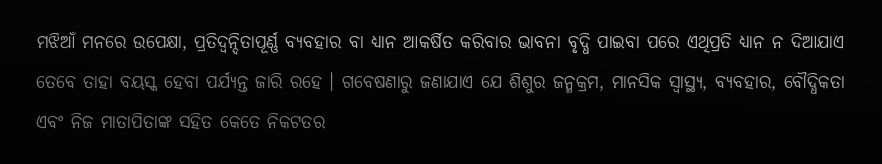ମଝିଆଁ ମନରେ ଉପେକ୍ଷା, ପ୍ରତିଦ୍ୱନ୍ଦିତାପୂର୍ଣ୍ଣ ବ୍ୟବହାର ବା ଧ୍ୟାନ ଆକର୍ଷିତ କରିବାର ଭାବନା ବୃଦ୍ଧି ପାଇବା ପରେ ଏଥିପ୍ରତି ଧ୍ୟାନ ନ ଦିଆଯାଏ ତେବେ ତାହା ବୟସ୍କ ହେବା ପର୍ଯ୍ୟନ୍ତ ଜାରି ରହେ । ଗବେଷଣାରୁ ଜଣାଯାଏ ଯେ ଶିଶୁର ଜନ୍ମକ୍ରମ, ମାନସିକ ସ୍ୱାସ୍ଥ୍ୟ, ବ୍ୟବହାର, ବୌଦ୍ଧିକତା ଏବଂ ନିଜ ମାତାପିତାଙ୍କ ସହିତ କେତେ ନିକଟତର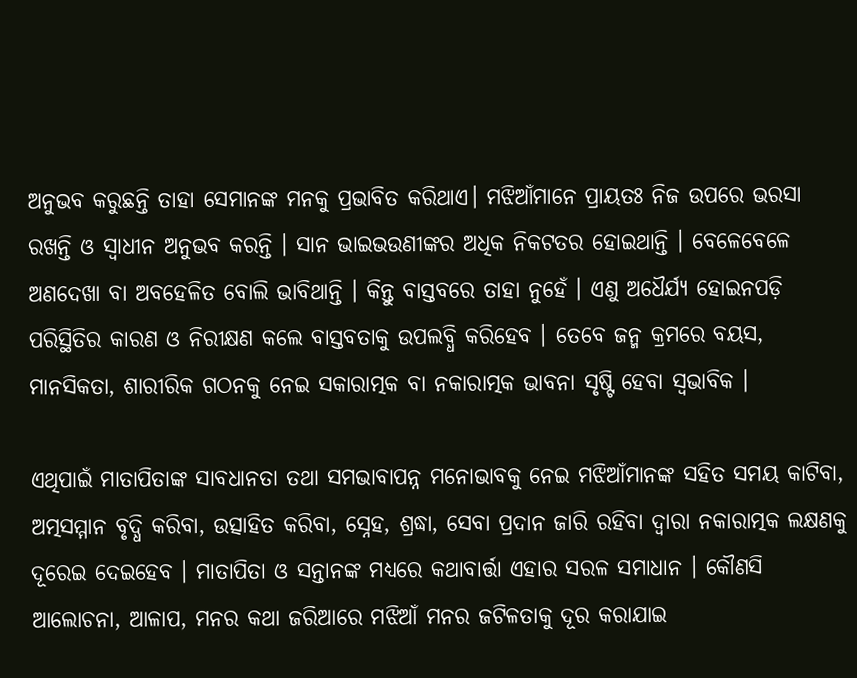ଅନୁଭବ କରୁଛନ୍ତି ତାହା ସେମାନଙ୍କ ମନକୁ ପ୍ରଭାବିତ କରିଥାଏ। ମଝିଆଁମାନେ ପ୍ରାୟତଃ ନିଜ ଉପରେ ଭରସା ରଖନ୍ତି ଓ ସ୍ୱାଧୀନ ଅନୁଭବ କରନ୍ତି । ସାନ ଭାଇଭଉଣୀଙ୍କର ଅଧିକ ନିକଟତର ହୋଇଥାନ୍ତି । ବେଳେବେଳେ ଅଣଦେଖା ବା ଅବହେଳିତ ବୋଲି ଭାବିଥାନ୍ତି । କିନ୍ତୁ ବାସ୍ତବରେ ତାହା ନୁହେଁ । ଏଣୁ ଅଧୈର୍ଯ୍ୟ ହୋଇନପଡ଼ି ପରିସ୍ଥିତିର କାରଣ ଓ ନିରୀକ୍ଷଣ କଲେ ବାସ୍ତବତାକୁ ଉପଲବ୍ଧି କରିହେବ । ତେବେ ଜନ୍ମ କ୍ରମରେ ବୟସ, ମାନସିକତା, ଶାରୀରିକ ଗଠନକୁ ନେଇ ସକାରାତ୍ମକ ବା ନକାରାତ୍ମକ ଭାବନା ସୃଷ୍ଟି ହେବା ସ୍ୱଭାବିକ ।

ଏଥିପାଇଁ ମାତାପିତାଙ୍କ ସାବଧାନତା ତଥା ସମଭାବାପନ୍ନ ମନୋଭାବକୁ ନେଇ ମଝିଆଁମାନଙ୍କ ସହିତ ସମୟ କାଟିବା, ଅତ୍ମସମ୍ମାନ ବୃଦ୍ଧି କରିବା, ଉତ୍ସାହିତ କରିବା, ସ୍ନେହ, ଶ୍ରଦ୍ଧା, ସେବା ପ୍ରଦାନ ଜାରି ରହିବା ଦ୍ୱାରା ନକାରାତ୍ମକ ଲକ୍ଷଣକୁ ଦୂରେଇ ଦେଇହେବ । ମାତାପିତା ଓ ସନ୍ତାନଙ୍କ ମଧ୍ୟରେ କଥାବାର୍ତ୍ତା ଏହାର ସରଳ ସମାଧାନ । କୌଣସି ଆଲୋଚନା, ଆଳାପ, ମନର କଥା ଜରିଆରେ ମଝିଆଁ ମନର ଜଟିଳତାକୁ ଦୂର କରାଯାଇ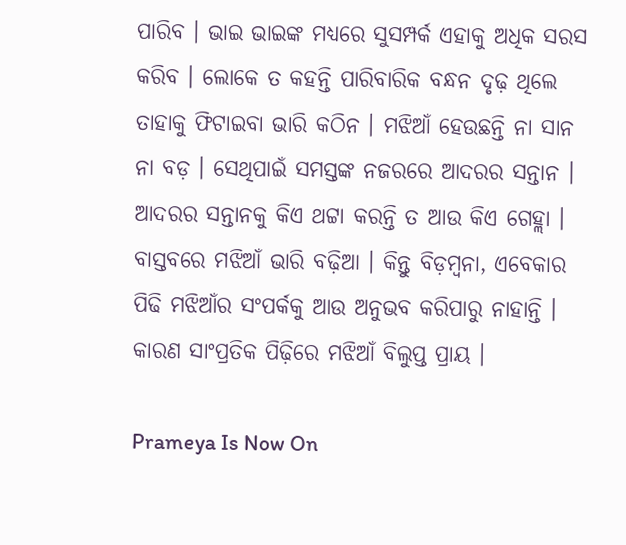ପାରିବ । ଭାଇ ଭାଇଙ୍କ ମଧ୍ୟରେ ସୁସମ୍ପର୍କ ଏହାକୁ ଅଧିକ ସରସ କରିବ । ଲୋକେ ତ କହନ୍ତି ପାରିବାରିକ ବନ୍ଧନ ଦୃଢ଼ ଥିଲେ ତାହାକୁ ଫିଟାଇବା ଭାରି କଠିନ । ମଝିଆଁ ହେଉଛନ୍ତି ନା ସାନ ନା ବଡ଼ । ସେଥିପାଇଁ ସମସ୍ତଙ୍କ ନଜରରେ ଆଦରର ସନ୍ତାନ । ଆଦରର ସନ୍ତାନକୁ କିଏ ଥଟ୍ଟା କରନ୍ତି ତ ଆଉ କିଏ ଗେହ୍ଲା । ବାସ୍ତବରେ ମଝିଆଁ ଭାରି ବଢ଼ିଆ । କିନ୍ତୁ ବିଡ଼ମ୍ବନା, ଏବେକାର ପିଢି ମଝିଆଁର ସଂପର୍କକୁ ଆଉ ଅନୁଭବ କରିପାରୁ ନାହାନ୍ତି । କାରଣ ସାଂପ୍ରତିକ ପିଢ଼ିରେ ମଝିଆଁ ବିଲୁପ୍ତ ପ୍ରାୟ ।

Prameya Is Now On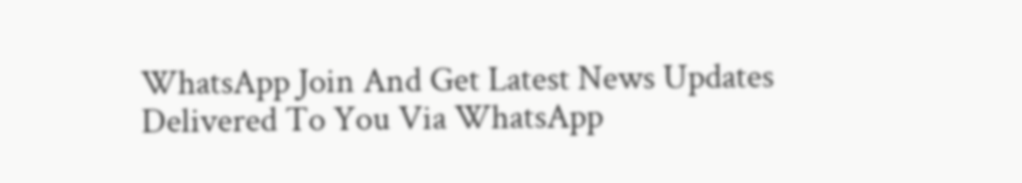WhatsApp Join And Get Latest News Updates Delivered To You Via WhatsApp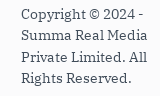Copyright © 2024 - Summa Real Media Private Limited. All Rights Reserved.